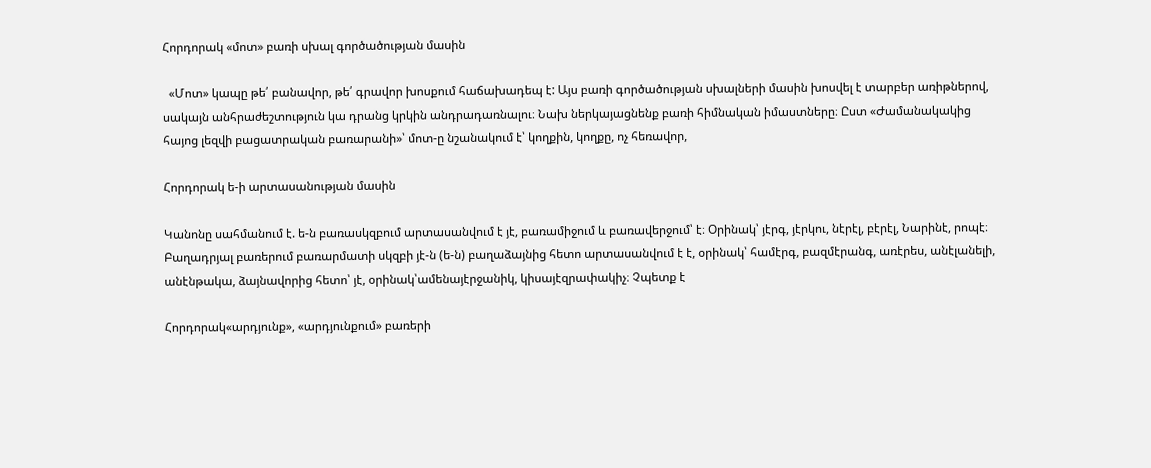Հորդորակ «մոտ» բառի սխալ գործածության մասին

  «Մոտ» կապը թե՛ բանավոր, թե՛ գրավոր խոսքում հաճախադեպ է: Այս բառի գործածության սխալների մասին խոսվել է տարբեր առիթներով, սակայն անհրաժեշտություն կա դրանց կրկին անդրադառնալու։ Նախ ներկայացնենք բառի հիմնական իմաստները։ Ըստ «Ժամանակակից հայոց լեզվի բացատրական բառարանի»՝ մոտ-ը նշանակում է՝ կողքին, կողքը, ոչ հեռավոր,

Հորդորակ ե-ի արտասանության մասին

Կանոնը սահմանում է. ե-ն բառասկզբում արտասանվում է յէ, բառամիջում և բառավերջում՝ է։ Օրինակ՝ յէրգ, յէրկու, նէրէլ, բէրէլ, Նարինէ, րոպէ։ Բաղադրյալ բառերում բառարմատի սկզբի յէ-ն (ե-ն) բաղաձայնից հետո արտասանվում է է, օրինակ՝ համէրգ, բազմէրանգ, առէրես, անէլանելի, անէնթակա, ձայնավորից հետո՝ յէ, օրինակ՝ամենայէրջանիկ, կիսայէզրափակիչ։ Չպետք է

Հորդորակ«արդյունք», «արդյունքում» բառերի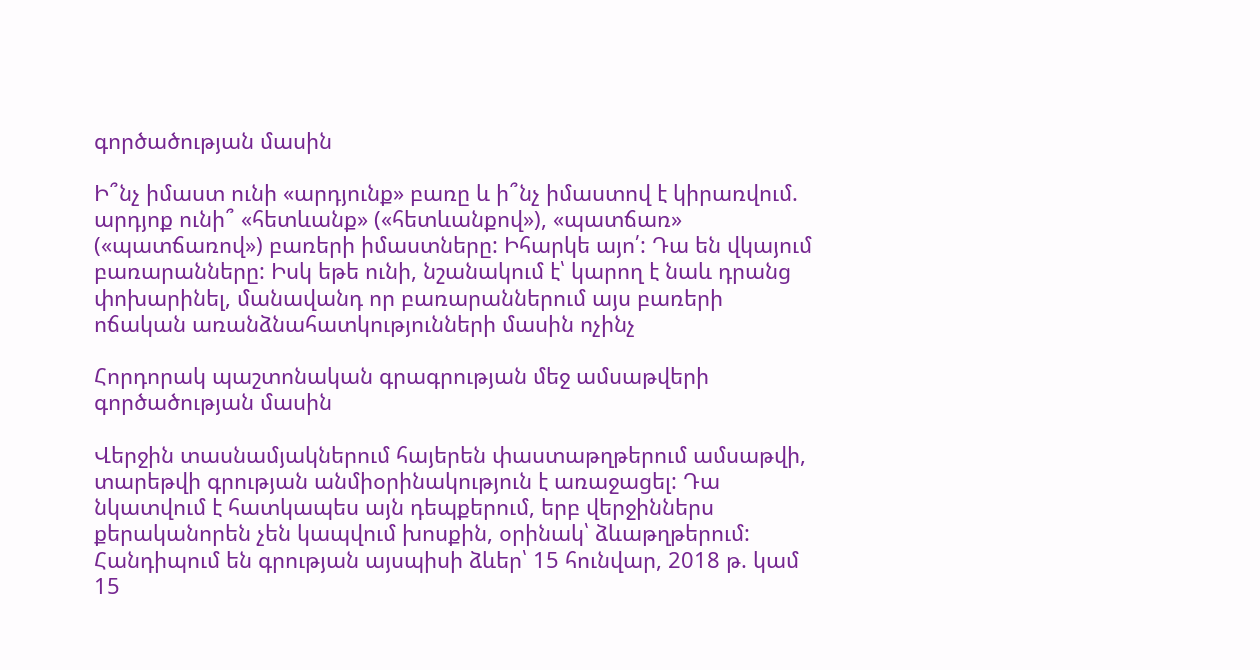գործածության մասին

Ի՞նչ իմաստ ունի «արդյունք» բառը և ի՞նչ իմաստով է կիրառվում.  արդյոք ունի՞ «հետևանք» («հետևանքով»), «պատճառ» («պատճառով») բառերի իմաստները: Իհարկե այո՛: Դա են վկայում բառարանները: Իսկ եթե ունի, նշանակում է՝ կարող է նաև դրանց փոխարինել, մանավանդ որ բառարաններում այս բառերի ոճական առանձնահատկությունների մասին ոչինչ

Հորդորակ պաշտոնական գրագրության մեջ ամսաթվերի գործածության մասին

Վերջին տասնամյակներում հայերեն փաստաթղթերում ամսաթվի, տարեթվի գրության անմիօրինակություն է առաջացել: Դա նկատվում է հատկապես այն դեպքերում, երբ վերջիններս քերականորեն չեն կապվում խոսքին, օրինակ՝ ձևաթղթերում: Հանդիպում են գրության այսպիսի ձևեր՝ 15 հունվար, 2018 թ. կամ 15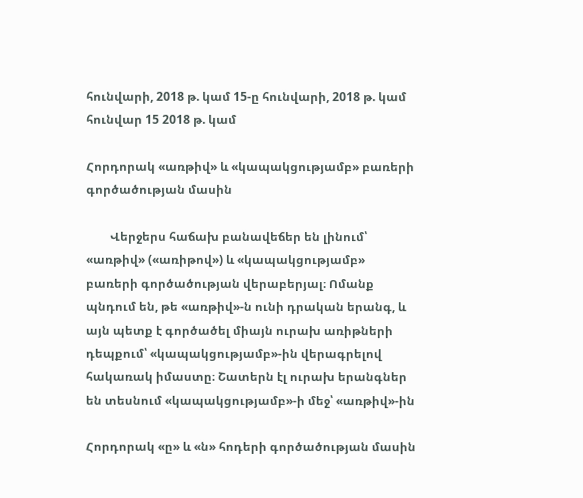հունվարի, 2018 թ. կամ 15-ը հունվարի, 2018 թ. կամ հունվար 15 2018 թ. կամ

Հորդորակ «առթիվ» և «կապակցությամբ» բառերի գործածության մասին

        Վերջերս հաճախ բանավեճեր են լինում՝ «առթիվ» («առիթով») և «կապակցությամբ» բառերի գործածության վերաբերյալ։ Ոմանք պնդում են, թե «առթիվ»-ն ունի դրական երանգ, և այն պետք է գործածել միայն ուրախ առիթների դեպքում՝ «կապակցությամբ»-ին վերագրելով հակառակ իմաստը։ Շատերն էլ ուրախ երանգներ են տեսնում «կապակցությամբ»-ի մեջ՝ «առթիվ»-ին

Հորդորակ «ը» և «ն» հոդերի գործածության մասին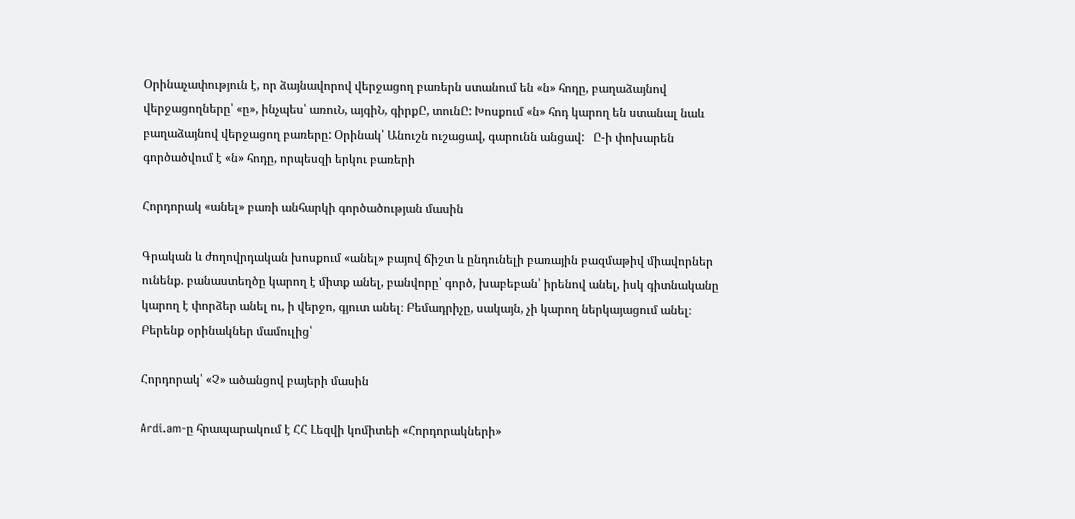Օրինաչափություն է, որ ձայնավորով վերջացող բառերն ստանում են «ն» հոդը, բաղաձայնով վերջացողները՝ «ը», ինչպես՝ առուՆ, այգիՆ, գիրքԸ, տունԸ: Խոսքում «ն» հոդ կարող են ստանալ նաև բաղաձայնով վերջացող բառերը: Օրինակ՝ Անուշն ուշացավ, գարունն անցավ:   Ը-ի փոխարեն գործածվում է «ն» հոդը, որպեսզի երկու բառերի

Հորդորակ «անել» բառի անհարկի գործածության մասին

Գրական և ժողովրդական խոսքում «անել» բայով ճիշտ և ընդունելի բառային բազմաթիվ միավորներ ունենք. բանաստեղծը կարող է միտք անել, բանվորը՝ գործ, խաբեբան՝ իրենով անել, իսկ գիտնականը կարող է փորձեր անել ու, ի վերջո, գյուտ անել։ Բեմադրիչը, սակայն, չի կարող ներկայացում անել։ Բերենք օրինակներ մամուլից՝

Հորդորակ՝ «Չ» ածանցով բայերի մասին

Ardi.am-ը հրապարակում է ՀՀ Լեզվի կոմիտեի «Հորդորակների»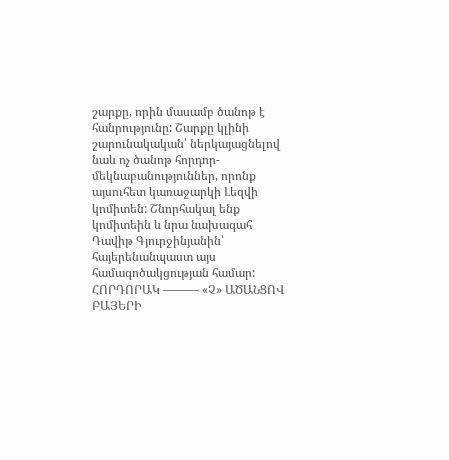շարքը, որին մասամբ ծանոթ է հանրությունը: Շարքը կլինի շարունակական՝ ներկայացնելով նաև ոչ ծանոթ հորդոր-մեկնաբանություններ, որոնք այսուհետ կառաջարկի Լեզվի կոմիտեն: Շնորհակալ ենք կոմիտեին և նրա նախագահ Դավիթ Գյուրջինյանին՝ հայերենանպաստ այս համագոծակցության համար: ՀՈՐԴՈՐԱԿ ——— «Չ» ԱԾԱՆՑՈՎ ԲԱՅԵՐԻ